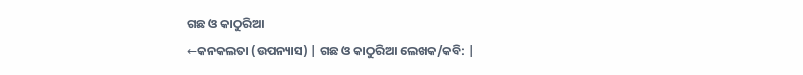ଗଛ ଓ କାଠୁରିଆ
←କନକଲତା (ଉପନ୍ୟାସ) | ଗଛ ଓ କାଠୁରିଆ ଲେଖକ/କବି: |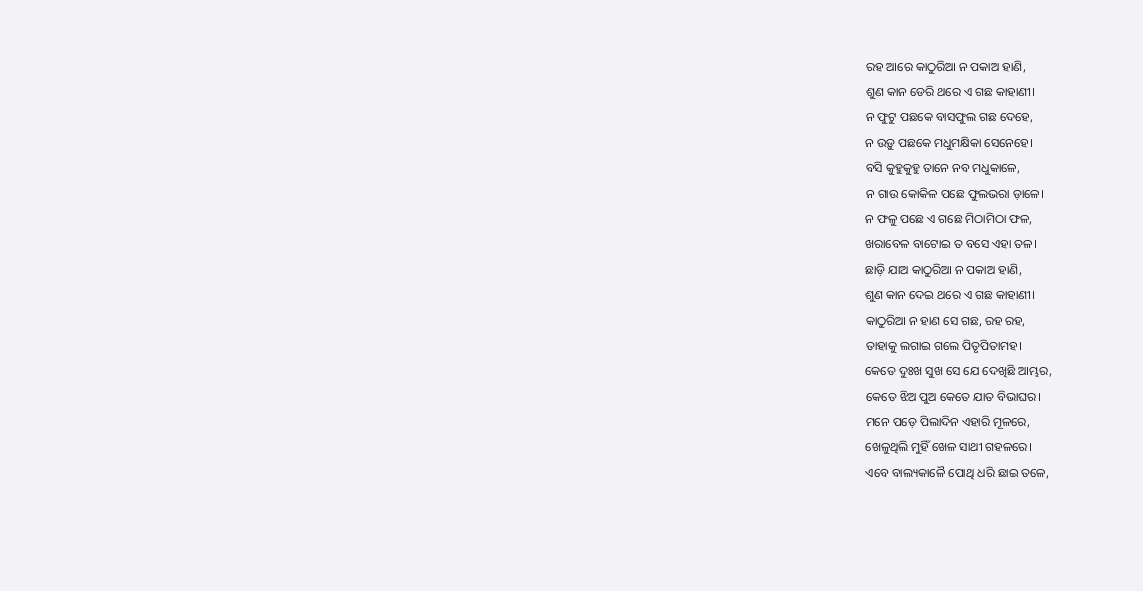ରହ ଆରେ କାଠୁରିଆ ନ ପକାଅ ହାଣି,
ଶୁଣ କାନ ଡେରି ଥରେ ଏ ଗଛ କାହାଣୀ।
ନ ଫୁଟୁ ପଛକେ ବାସଫୁଲ ଗଛ ଦେହେ,
ନ ଉଡ଼ୁ ପଛକେ ମଧୁମକ୍ଷିକା ସେନେହେ।
ବସି କୁହୁକୁହୁ ତାନେ ନବ ମଧୁକାଳେ,
ନ ଗାଉ କୋକିଳ ପଛେ ଫୁଲଭରା ଡ଼ାଳେ।
ନ ଫଳୁ ପଛେ ଏ ଗଛେ ମିଠାମିଠା ଫଳ,
ଖରାବେଳ ବାଟୋଇ ତ ବସେ ଏହା ତଳ।
ଛାଡ଼ି ଯାଅ କାଠୁରିଆ ନ ପକାଅ ହାଣି,
ଶୁଣ କାନ ଦେଇ ଥରେ ଏ ଗଛ କାହାଣୀ।
କାଠୁରିଆ ନ ହାଣ ସେ ଗଛ, ରହ ରହ,
ତାହାକୁ ଲଗାଇ ଗଲେ ପିତୃପିତାମହ।
କେତେ ଦୁଃଖ ସୁଖ ସେ ଯେ ଦେଖିଛି ଆମ୍ଭର,
କେତେ ଝିଅ ପୁଅ କେତେ ଯାତ ବିଭାଘର।
ମନେ ପଡ଼େ ପିଲାଦିନ ଏହାରି ମୂଳରେ,
ଖେଳୁଥିଲି ମୁହିଁ ଖେଳ ସାଥୀ ଗହଳରେ।
ଏବେ ବାଲ୍ୟକାଳୈ ପୋଥି ଧରି ଛାଇ ତଳେ,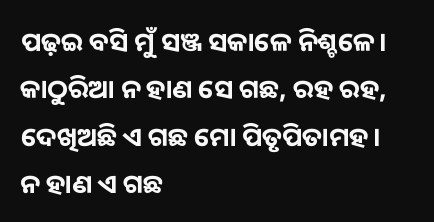ପଢ଼ଇ ବସି ମୁଁ ସଞ୍ଜ ସକାଳେ ନିଶ୍ଚଳେ।
କାଠୁରିଆ ନ ହାଣ ସେ ଗଛ, ରହ ରହ,
ଦେଖିଅଛି ଏ ଗଛ ମୋ ପିତୃପିତାମହ।
ନ ହାଣ ଏ ଗଛ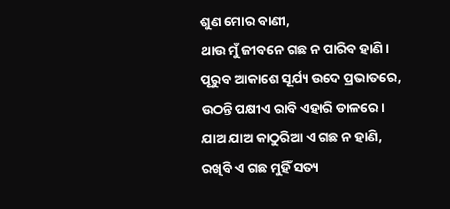ଶୁଣ ମୋର ବାଣୀ,
ଥାଉ ମୁଁ ଜୀବନେ ଗଛ ନ ପାରିବ ହାଣି।
ପୂରୁବ ଆକାଶେ ସୂର୍ଯ୍ୟ ଉଦେ ପ୍ରଭାତରେ,
ଉଠନ୍ତି ପକ୍ଷୀଏ ରାବି ଏହାରି ଡାଳରେ।
ଯାଅ ଯାଅ କାଠୁରିଆ ଏ ଗଛ ନ ହାଣି,
ରଖିବି ଏ ଗଛ ମୁହିଁ ସତ୍ୟ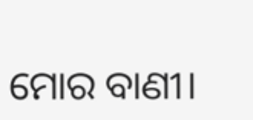ମୋର ବାଣୀ।